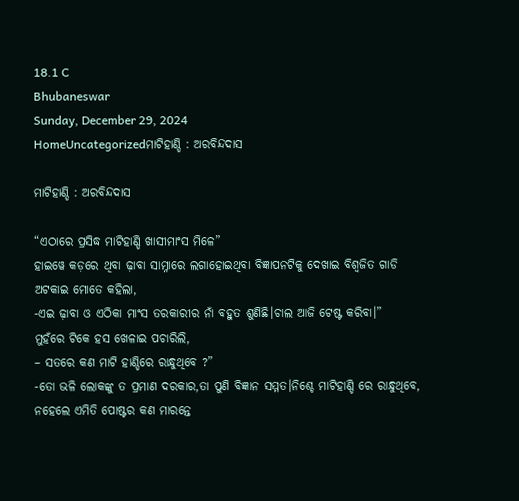18.1 C
Bhubaneswar
Sunday, December 29, 2024
HomeUncategorizedମାଟିହାଣ୍ଡି : ଅରବିନ୍ଦଦାସ

ମାଟିହାଣ୍ଡି : ଅରବିନ୍ଦଦାସ

“ଏଠାରେ ପ୍ରସିଦ୍ଧ ମାଟିହାଣ୍ଡି ଖାସୀମାଂସ ମିଳେ”
ହାଇୱେ କଡ଼ରେ ଥିବା ଢ଼ାବା ସାମ୍ନାରେ ଲଗାହୋଇଥିବା ବିଜ୍ଞାପନଟିକୁ ଦେଖାଇ ବିଶ୍ଵଜିତ ଗାଡି ଅଟକାଇ ମୋତେ କହିଲା,
-ଏଇ ଢ଼ାବା ଓ ଏଠିକା ମାଂସ ତରକାରୀର ନାଁ ବହୁତ ଶୁଣିଛି।ଚାଲ ଆଜି ଟେଷ୍ଟ କରିବା।”
ମୁହଁରେ ଟିକେ ହସ ଖେଳାଇ ପଚାରିଲି,
– ସତରେ କଣ ମାଟି ହାଣ୍ଡିରେ ରାନ୍ଧୁଥିବେ ?”
-ତୋ ଭଳି ଲୋକଙ୍କୁ ତ ପ୍ରମାଣ ଦରକାର,ତା ପୁଣି ବିଜ୍ଞାନ ସମ୍ମତ।ନିଶ୍ଚେ ମାଟିହାଣ୍ଡି ରେ ରାନ୍ଧୁଥିବେ, ନହେଲେ ଏମିତି ପୋଷ୍ଟର କଣ ମାରନ୍ତେ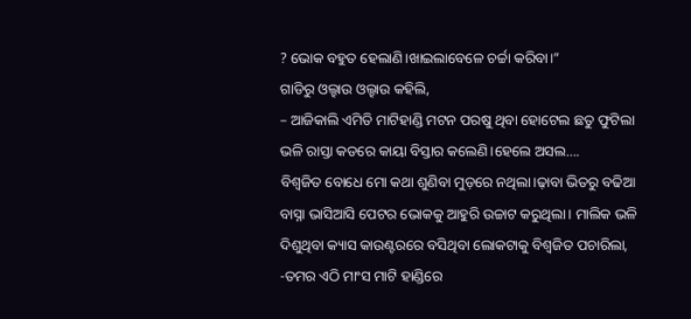? ଭୋକ ବହୁତ ହେଲାଣି।ଖାଇଲାବେଳେ ଚର୍ଚ୍ଚା କରିବା।”
ଗାଡିରୁ ଓଲ୍ହାଉ ଓଲ୍ହାଉ କହିଲି,
– ଆଜିକାଲି ଏମିତି ମାଟିହାଣ୍ଡି ମଟନ ପରଷୁ ଥିବା ହୋଟେଲ ଛତୁ ଫୁଟିଲା ଭଳି ରାସ୍ତା କଡରେ କାୟା ବିସ୍ତାର କଲେଣି।ହେଲେ ଅସଲ….
ବିଶ୍ଵଜିତ ବୋଧେ ମୋ କଥା ଶୁଣିବା ମୁଡ଼ରେ ନଥିଲା।ଢ଼ାବା ଭିତରୁ ବଢିଆ ବାସ୍ନା ଭାସିଆସି ପେଟର ଭୋକକୁ ଆହୁରି ଉଚ୍ଚାଟ କରୁଥିଲା। ମାଲିକ ଭଳି ଦିଶୁଥିବା କ୍ୟାସ କାଉଣ୍ଟରରେ ବସିଥିବା ଲୋକଟାକୁ ବିଶ୍ଵଜିତ ପଚାରିଲା,
-ତମର ଏଠି ମାଂସ ମାଟି ହାଣ୍ଡିରେ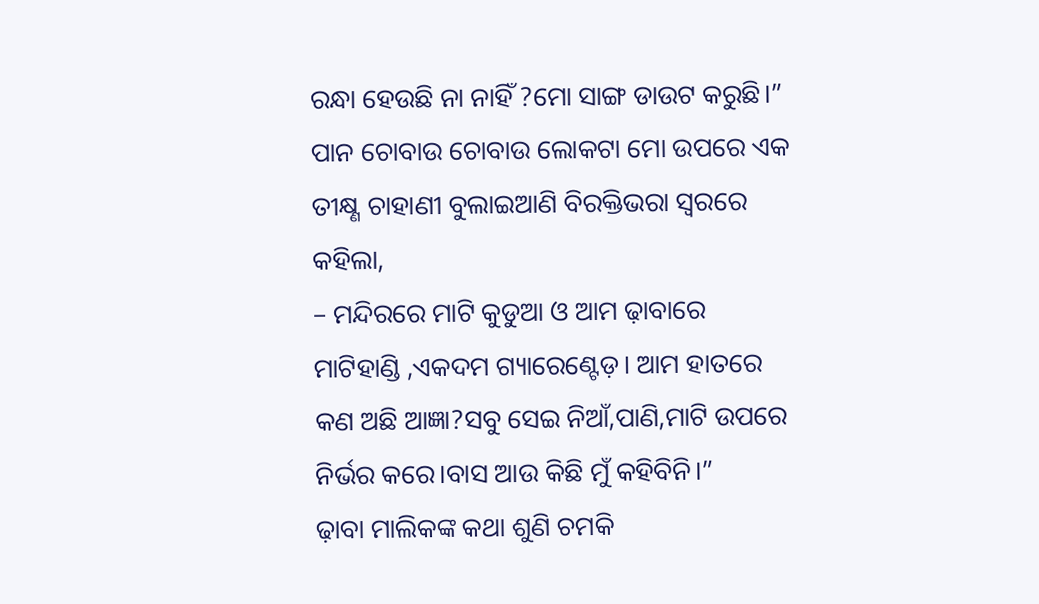ରନ୍ଧା ହେଉଛି ନା ନାହିଁ ?ମୋ ସାଙ୍ଗ ଡାଉଟ କରୁଛି।”
ପାନ ଚୋବାଉ ଚୋବାଉ ଲୋକଟା ମୋ ଉପରେ ଏକ ତୀକ୍ଷ୍ଣ ଚାହାଣୀ ବୁଲାଇଆଣି ବିରକ୍ତିଭରା ସ୍ୱରରେ କହିଲା,
– ମନ୍ଦିରରେ ମାଟି କୁଡୁଆ ଓ ଆମ ଢ଼ାବାରେ ମାଟିହାଣ୍ଡି ,ଏକଦମ ଗ୍ୟାରେଣ୍ଟେଡ଼। ଆମ ହାତରେ କଣ ଅଛି ଆଜ୍ଞା?ସବୁ ସେଇ ନିଆଁ,ପାଣି,ମାଟି ଉପରେ ନିର୍ଭର କରେ।ବାସ ଆଉ କିଛି ମୁଁ କହିବିନି।”
ଢ଼ାବା ମାଲିକଙ୍କ କଥା ଶୁଣି ଚମକି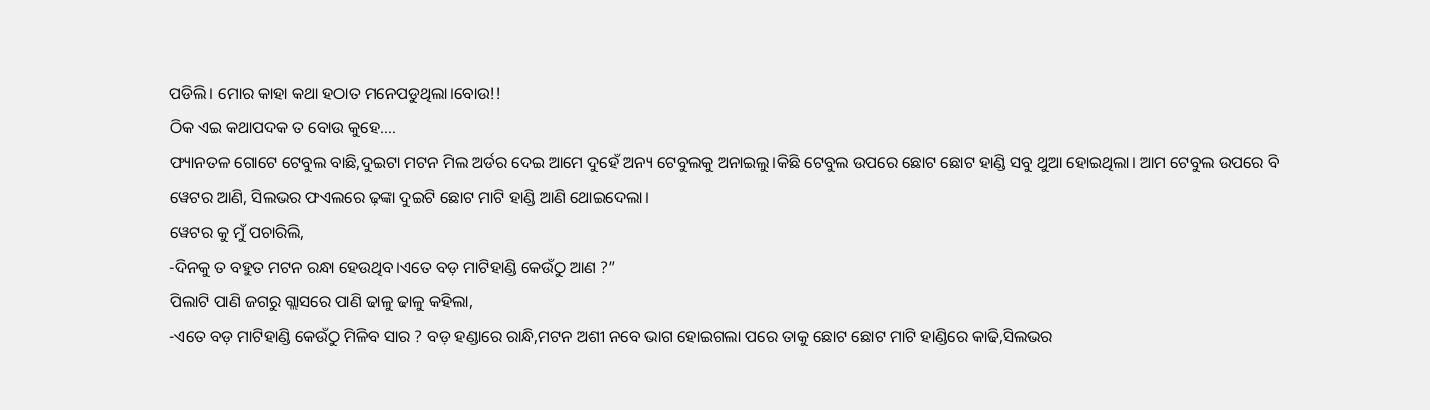ପଡିଲି। ମୋର କାହା କଥା ହଠାତ ମନେପଡୁଥିଲା।ବୋଉ!!
ଠିକ ଏଇ କଥାପଦକ ତ ବୋଉ କୁହେ….
ଫ୍ୟାନତଳ ଗୋଟେ ଟେବୁଲ ବାଛି,ଦୁଇଟା ମଟନ ମିଲ ଅର୍ଡର ଦେଇ ଆମେ ଦୁହେଁ ଅନ୍ୟ ଟେବୁଲକୁ ଅନାଇଲୁ।କିଛି ଟେବୁଲ ଉପରେ ଛୋଟ ଛୋଟ ହାଣ୍ଡି ସବୁ ଥୁଆ ହୋଇଥିଲା। ଆମ ଟେବୁଲ ଉପରେ ବି ୱେଟର ଆଣି, ସିଲଭର ଫଏଲରେ ଢ଼ଙ୍କା ଦୁଇଟି ଛୋଟ ମାଟି ହାଣ୍ଡି ଆଣି ଥୋଇଦେଲା।
ୱେଟର କୁ ମୁଁ ପଚାରିଲି,
-ଦିନକୁ ତ ବହୁତ ମଟନ ରନ୍ଧା ହେଉଥିବ।ଏତେ ବଡ଼ ମାଟିହାଣ୍ଡି କେଉଁଠୁ ଆଣ ?”
ପିଲାଟି ପାଣି ଜଗରୁ ଗ୍ଲାସରେ ପାଣି ଢାଳୁ ଢାଳୁ କହିଲା,
-ଏତେ ବଡ଼ ମାଟିହାଣ୍ଡି କେଉଁଠୁ ମିଳିବ ସାର ? ବଡ଼ ହଣ୍ଡାରେ ରାନ୍ଧି,ମଟନ ଅଶୀ ନବେ ଭାଗ ହୋଇଗଲା ପରେ ତାକୁ ଛୋଟ ଛୋଟ ମାଟି ହାଣ୍ଡିରେ କାଢି,ସିଲଭର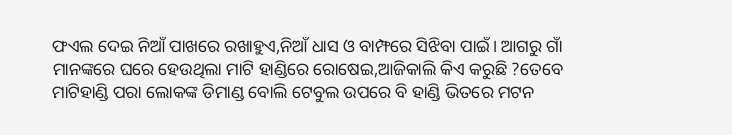ଫଏଲ ଦେଇ ନିଆଁ ପାଖରେ ରଖାହୁଏ,ନିଆଁ ଧାସ ଓ ବାମ୍ଫରେ ସିଝିବା ପାଇଁ। ଆଗରୁ ଗାଁ ମାନଙ୍କରେ ଘରେ ହେଉଥିଲା ମାଟି ହାଣ୍ଡିରେ ରୋଷେଇ,ଆଜିକାଲି କିଏ କରୁଛି ?ତେବେ
ମାଟିହାଣ୍ଡି ପରା ଲୋକଙ୍କ ଡିମାଣ୍ଡ ବୋଲି ଟେବୁଲ ଉପରେ ବି ହାଣ୍ଡି ଭିତରେ ମଟନ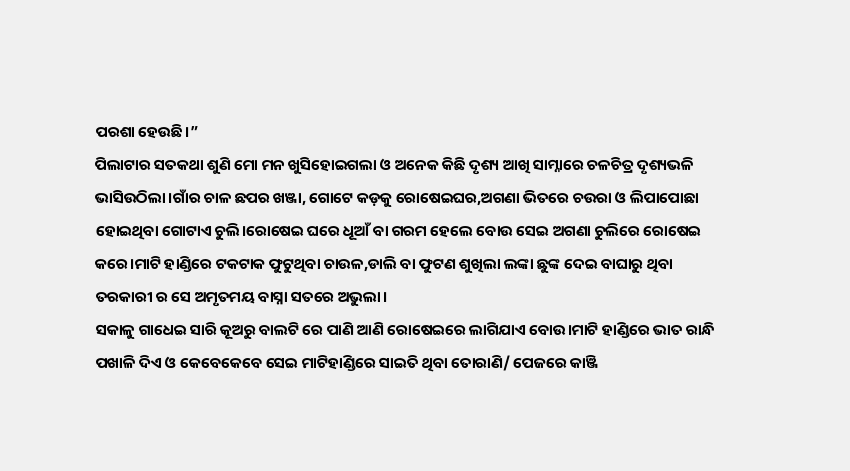ପରଶା ହେଉଛି।”
ପିଲାଟାର ସତକଥା ଶୁଣି ମୋ ମନ ଖୁସିହୋଇଗଲା ଓ ଅନେକ କିଛି ଦୃଶ୍ୟ ଆଖି ସାମ୍ନାରେ ଚଳଚିତ୍ର ଦୃଶ୍ୟଭଳି ଭାସିଉଠିଲା।ଗାଁର ଚାଳ ଛପର ଖଞ୍ଜା, ଗୋଟେ କଡ଼କୁ ରୋଷେଇଘର,ଅଗଣା ଭିତରେ ଚଉରା ଓ ଲିପାପୋଛା ହୋଇଥିବା ଗୋଟାଏ ଚୁଲି।ରୋଷେଇ ଘରେ ଧୂଆଁ ବା ଗରମ ହେଲେ ବୋଉ ସେଇ ଅଗଣା ଚୁଲିରେ ରୋଷେଇ କରେ।ମାଟି ହାଣ୍ଡିରେ ଟକଟାକ ଫୁଟୁଥିବା ଚାଉଳ,ଡାଲି ବା ଫୁଟଣ ଶୁଖିଲା ଲଙ୍କା ଛୁଙ୍କ ଦେଇ ବାଘାରୁ ଥିବା ତରକାରୀ ର ସେ ଅମୃତମୟ ବାସ୍ନା ସତରେ ଅଭୁଲା।
ସକାଳୁ ଗାଧେଇ ସାରି କୂଅରୁ ବାଲଟି ରେ ପାଣି ଆଣି ରୋଷେଇରେ ଲାଗିଯାଏ ବୋଉ।ମାଟି ହାଣ୍ଡିରେ ଭାତ ରାନ୍ଧି ପଖାଳି ଦିଏ ଓ କେବେକେବେ ସେଇ ମାଟିହାଣ୍ଡିରେ ସାଇତି ଥିବା ତୋରାଣି/ ପେଜରେ କାଞ୍ଜି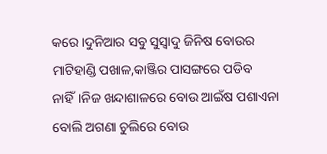କରେ।ଦୁନିଆର ସବୁ ସୁସ୍ୱାଦୁ ଜିନିଷ ବୋଉର ମାଟିହାଣ୍ଡି ପଖାଳ,କାଞ୍ଜିର ପାସଙ୍ଗରେ ପଡିବ ନାହିଁ।ନିଜ ଖନ୍ଦାଶାଳରେ ବୋଉ ଆଇଁଷ ପଶାଏନା ବୋଲି ଅଗଣା ଚୁଲିରେ ବୋଉ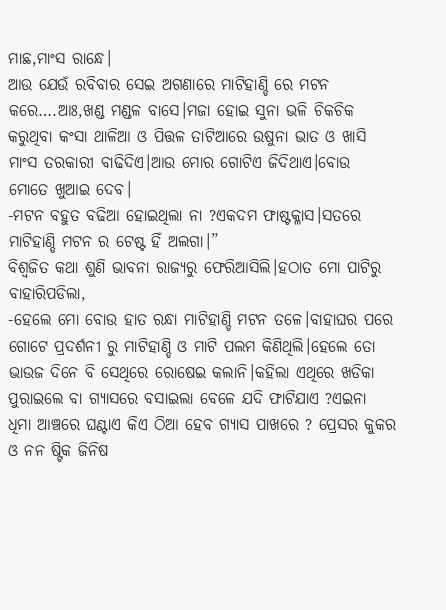ମାଛ,ମାଂସ ରାନ୍ଧେ।
ଆଉ ଯେଉଁ ରବିବାର ସେଇ ଅଗଣାରେ ମାଟିହାଣ୍ଡି ରେ ମଟନ କରେ….ଆଃ,ଖଣ୍ଡ ମଣ୍ଡଳ ବାସେ।ମଜା ହୋଇ ସୁନା ଭଳି ଚିକଚିକ କରୁଥିବା କଂସା ଥାଳିଆ ଓ ପିତ୍ତଳ ତାଟିଆରେ ଉଷୁନା ଭାତ ଓ ଖାସି ମାଂସ ତରକାରୀ ବାଢିଦିଏ।ଆଉ ମୋର ଗୋଟିଏ ଜିଦିଥାଏ।ବୋଉ ମୋତେ ଖୁଆଇ ଦେବ।
-ମଟନ ବହୁତ ବଢିଆ ହୋଇଥିଲା ନା ?ଏକଦମ ଫାଷ୍ଟକ୍ଳାସ।ସତରେ ମାଟିହାଣ୍ଡି ମଟନ ର ଟେଷ୍ଟ ହିଁ ଅଲଗା।”
ବିଶ୍ଵଜିତ କଥା ଶୁଣି ଭାବନା ରାଜ୍ୟରୁ ଫେରିଆସିଲି।ହଠାତ ମୋ ପାଟିରୁ ବାହାରିପଡିଲା,
-ହେଲେ ମୋ ବୋଉ ହାତ ରନ୍ଧା ମାଟିହାଣ୍ଡି ମଟନ ତଳେ।ବାହାଘର ପରେ ଗୋଟେ ପ୍ରଦର୍ଶନୀ ରୁ ମାଟିହାଣ୍ଡି ଓ ମାଟି ପଲମ କିଣିଥିଲି।ହେଲେ ତୋ ଭାଉଜ ଦିନେ ବି ସେଥିରେ ରୋଷେଇ କଲାନି।କହିଲା ଏଥିରେ ଖଡିକା ପୁରାଇଲେ ବା ଗ୍ୟାସରେ ବସାଇଲା ବେଳେ ଯଦି ଫାଟିଯାଏ ?ଏଇନା ଧିମା ଆଞ୍ଚରେ ଘଣ୍ଟାଏ କିଏ ଠିଆ ହେବ ଗ୍ୟାସ ପାଖରେ ? ପ୍ରେସର କୁକର ଓ ନନ ଷ୍ଟିକ ଜିନିଷ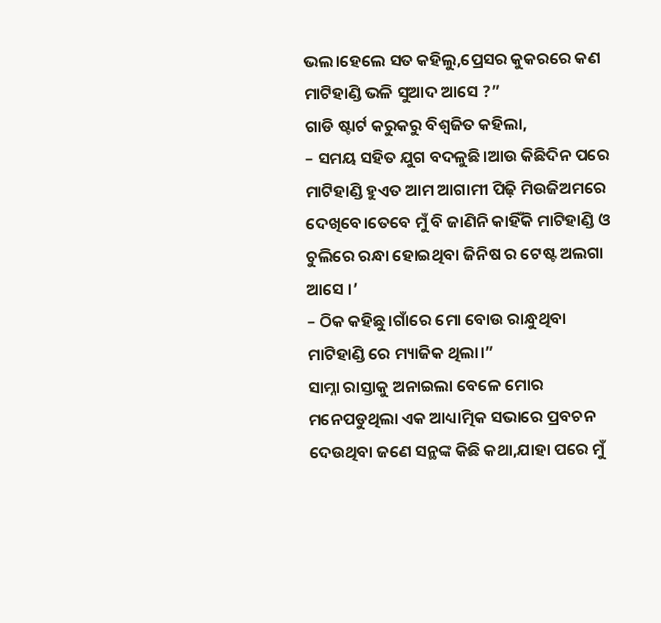ଭଲ।ହେଲେ ସତ କହିଲୁ,ପ୍ରେସର କୁକରରେ କଣ ମାଟିହାଣ୍ଡି ଭଳି ସୁଆଦ ଆସେ ?”
ଗାଡି ଷ୍ଟାର୍ଟ କରୁକରୁ ବିଶ୍ଵଜିତ କହିଲା,
– ସମୟ ସହିତ ଯୁଗ ବଦଳୁଛି।ଆଉ କିଛିଦିନ ପରେ ମାଟିହାଣ୍ଡି ହୁଏତ ଆମ ଆଗାମୀ ପିଢ଼ି ମିଉଜିଅମରେ ଦେଖିବେ।ତେବେ ମୁଁ ବି ଜାଣିନି କାହିଁକି ମାଟିହାଣ୍ଡି ଓ ଚୁଲିରେ ରନ୍ଧା ହୋଇଥିବା ଜିନିଷ ର ଟେଷ୍ଟ ଅଲଗା ଆସେ ।’
– ଠିକ କହିଛୁ।ଗାଁରେ ମୋ ବୋଉ ରାନ୍ଧୁଥିବା ମାଟିହାଣ୍ଡି ରେ ମ୍ୟାଜିକ ଥିଲା।”
ସାମ୍ନା ରାସ୍ତାକୁ ଅନାଇଲା ବେଳେ ମୋର ମନେପଡୁଥିଲା ଏକ ଆଧ୍ୟାତ୍ମିକ ସଭାରେ ପ୍ରବଚନ ଦେଉଥିବା ଜଣେ ସନ୍ଥଙ୍କ କିଛି କଥା,ଯାହା ପରେ ମୁଁ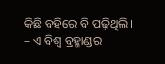କିଛି ବହିରେ ବି ପଢ଼ିଥିଲି।
– ଏ ବିଶ୍ୱ ବ୍ରହ୍ମାଣ୍ଡର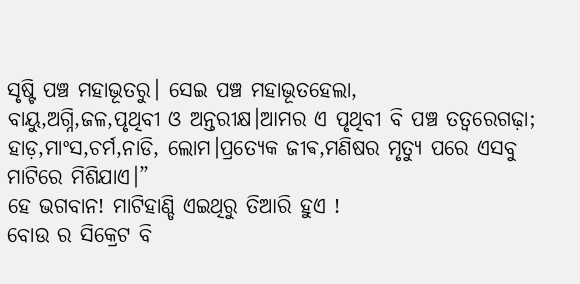ସୃଷ୍ଟି ପଞ୍ଚ ମହାଭୂତରୁ। ସେଇ ପଞ୍ଚ ମହାଭୂତହେଲା,
ବାୟୁ,ଅଗ୍ନି,ଜଳ,ପୃଥିବୀ ଓ ଅନ୍ତରୀକ୍ଷ।ଆମର ଏ ପୃଥିବୀ ବି ପଞ୍ଚ ତତ୍ୱରେଗଢ଼ା;
ହାଡ଼,ମାଂସ,ଚର୍ମ,ନାଡି, ଲୋମ।ପ୍ରତ୍ୟେକ ଜୀଵ,ମଣିଷର ମୃତ୍ୟୁ ପରେ ଏସବୁ ମାଟିରେ ମିଶିଯାଏ।”
ହେ ଭଗବାନ! ମାଟିହାଣ୍ଡି ଏଇଥିରୁ ତିଆରି ହୁଏ !
ବୋଉ ର ସିକ୍ରେଟ ବି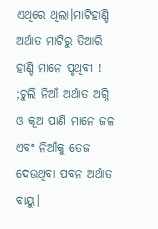ଏଥିରେ ଥିଲା।ମାଟିହାଣ୍ଡି ଅର୍ଥାତ ମାଟିରୁ ତିଆରି ହାଣ୍ଡି ମାନେ ପୃଥିବୀ ! ;ଚୁଲି ନିଆଁ ଅର୍ଥାତ ଅଗ୍ନି ଓ କୂଅ ପାଣି ମାନେ ଜଳ ଏବଂ ନିଆଁକୁ ତେଜ ଦେଉଥିବା ପବନ ଅର୍ଥାତ ବାୟୁ।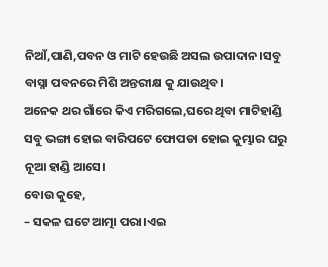ନିଆଁ,ପାଣି,ପବନ ଓ ମାଟି ହେଉଛି ଅସଲ ଉପାଦାନ।ସବୁ ବାସ୍ନା ପବନରେ ମିଶି ଅନ୍ତରୀକ୍ଷ କୁ ଯାଉଥିବ।
ଅନେକ ଥର ଗାଁରେ କିଏ ମରିଗଲେ,ଘରେ ଥିବା ମାଟିହାଣ୍ଡି ସବୁ ଭଙ୍ଗା ହୋଇ ବାରିପଟେ ଫୋପଡା ହୋଇ କୁମ୍ଭାର ଘରୁ ନୂଆ ହାଣ୍ଡି ଆସେ।
ବୋଉ କୁହେ,
– ସକଳ ଘଟେ ଆତ୍ମା ପରା।ଏଇ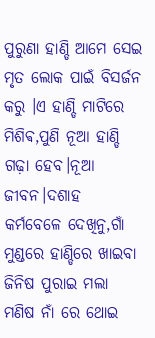ପୁରୁଣା ହାଣ୍ଡି ଆମେ ସେଇ ମୃତ ଲୋକ ପାଇଁ ବିସର୍ଜନ କରୁ ।ଏ ହାଣ୍ଡି ମାଟିରେ ମିଶିଵ,ପୁଣି ନୂଆ ହାଣ୍ଡି ଗଢ଼ା ହେବ।ନୂଆ ଜୀବନ।ଦଶାହ କର୍ମବେଳେ ଦେଖିନୁ,ଗାଁ ମୁଣ୍ଡରେ ହାଣ୍ଡିରେ ଖାଇବା ଜିନିଷ ପୁରାଇ ମଲା ମଣିଷ ନାଁ ରେ ଥୋଇ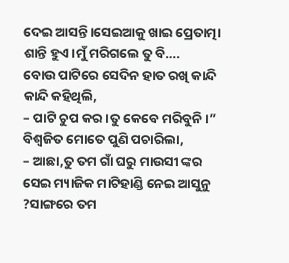ଦେଇ ଆସନ୍ତି।ସେଇଆକୁ ଖାଇ ପ୍ରେତାତ୍ମା ଶାନ୍ତି ହୁଏ।ମୁଁ ମରିଗଲେ ତୁ ବି….
ବୋଉ ପାଟିରେ ସେଦିନ ହାତ ରଖି କାନ୍ଦି କାନ୍ଦି କହିଥିଲି,
– ପାଟି ଚୁପ କର।ତୁ କେବେ ମରିବୁନି।”
ବିଶ୍ଵଜିତ ମୋତେ ପୁଣି ପଚାରିଲା,
– ଆଛା,ତୁ ତମ ଗାଁ ଘରୁ ମାଉସୀ ଙ୍କର ସେଇ ମ୍ୟାଜିକ ମାଟିହାଣ୍ଡି ନେଇ ଆସୁନୁ ?ସାଙ୍ଗରେ ତମ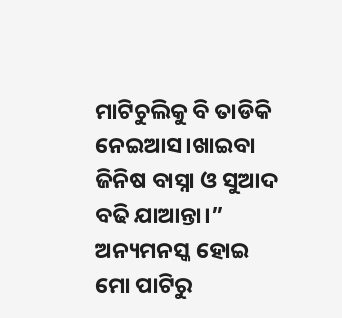ମାଟିଚୁଲିକୁ ବି ତାଡିକି ନେଇଆସ।ଖାଇବା ଜିନିଷ ବାସ୍ନା ଓ ସୁଆଦ ବଢି ଯାଆନ୍ତା।”
ଅନ୍ୟମନସ୍କ ହୋଇ ମୋ ପାଟିରୁ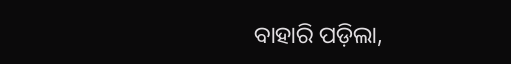ବାହାରି ପଡ଼ିଲା,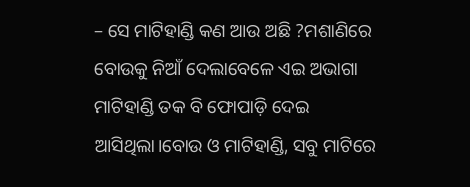– ସେ ମାଟିହାଣ୍ଡି କଣ ଆଉ ଅଛି ?ମଶାଣିରେ ବୋଉକୁ ନିଆଁ ଦେଲାବେଳେ ଏଇ ଅଭାଗା ମାଟିହାଣ୍ଡି ତକ ବି ଫୋପାଡ଼ି ଦେଇ ଆସିଥିଲା।ବୋଉ ଓ ମାଟିହାଣ୍ଡି, ସବୁ ମାଟିରେ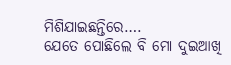ମିଶିଯାଇଛନ୍ତିରେ….
ଯେତେ ପୋଛିଲେ ବି ମୋ ଦୁଇଆଖି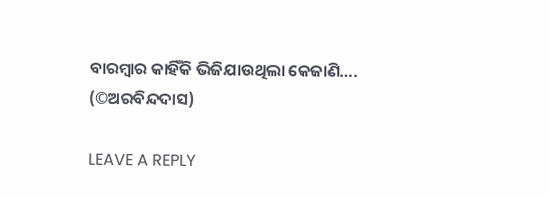ବାରମ୍ବାର କାହିଁକି ଭିଜିଯାଉଥିଲା କେଜାଣି….
(©ଅରବିନ୍ଦଦାସ)

LEAVE A REPLY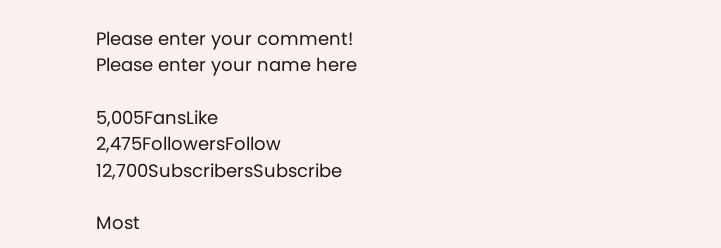Please enter your comment!
Please enter your name here

5,005FansLike
2,475FollowersFollow
12,700SubscribersSubscribe

Most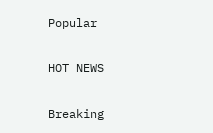Popular

HOT NEWS

Breaking